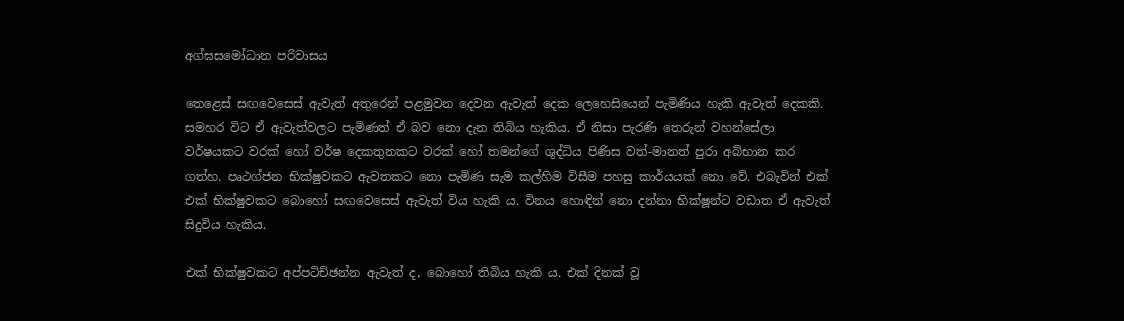අග්ඝසමෝධාන පරිවාසය

තෙළෙස් සඟවෙසෙස් ඇවැත් අතුරෙන් පළමුවන දෙවන ඇවැත් දෙක ලෙහෙසියෙන් පැමිණිය හැකි ඇවැත් දෙකකි. සමහර විට ඒ ඇවැත්වලට පැමිණත් ඒ බව නො දැන තිබිය හැකිය. ඒ නිසා පැරණි තෙරුන් වහන්සේලා වර්ෂයකට වරක් හෝ වර්ෂ දෙකතුනකට වරක් හෝ තමන්ගේ ශුද්ධිය පිණිස වත්-මානත් පුරා අබ්භාන කර ගත්හ. පෘථග්ජන භික්ෂුවකට ඇවතකට නො පැමිණ සැම කල්හිම විසීම පහසු කාර්යයක් නො වේ. එබැවින් එක් එක් භික්ෂුවකට බොහෝ සඟවෙසෙස් ඇවැත් විය හැකි ය. විනය හොඳින් නො දන්නා භික්ෂූන්ට වඩාත ඒ ඇවැත් සිදුවිය හැකිය.

එක් භික්ෂුවකට අප්පටිච්ඡන්න ඇවැත් ද, බොහෝ තිබිය හැකි ය. එක් දිනක් වූ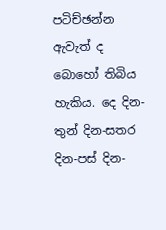පටිච්ඡන්න ඇවැත් ද බොහෝ තිබිය හැකිය. දෙ දින-තුන් දින-සතර දින-පස් දින-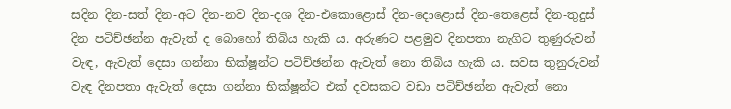සදින දින-සත් දින-අට දින-නව දින-දශ දින-එකොළොස් දින-දොළොස් දින-තෙළෙස් දින-තුදුස් දින පටිච්ඡන්න ඇවැත් ද බොහෝ තිබිය හැකි ය. අරුණට පළමුව දිනපතා නැගිට තුණුරුවන් වැඳ, ඇවැත් දෙසා ගන්නා භික්ෂූන්ට පටිච්ඡන්න ඇවැත් නො තිබිය හැකි ය. සවස තුනුරුවන් වැඳ දිනපතා ඇවැත් දෙසා ගන්නා භික්ෂූන්ට එක් දවසකට වඩා පටිච්ඡන්න ඇවැත් නො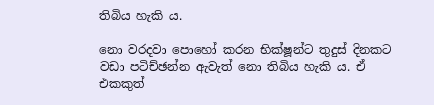තිබිය හැකි ය.

නො වරදවා පොහෝ කරන භික්ෂූන්ට තුදුස් දිනකට වඩා පටිච්ඡන්න ඇවැත් නො තිබිය හැකි ය. ඒ එකකුත්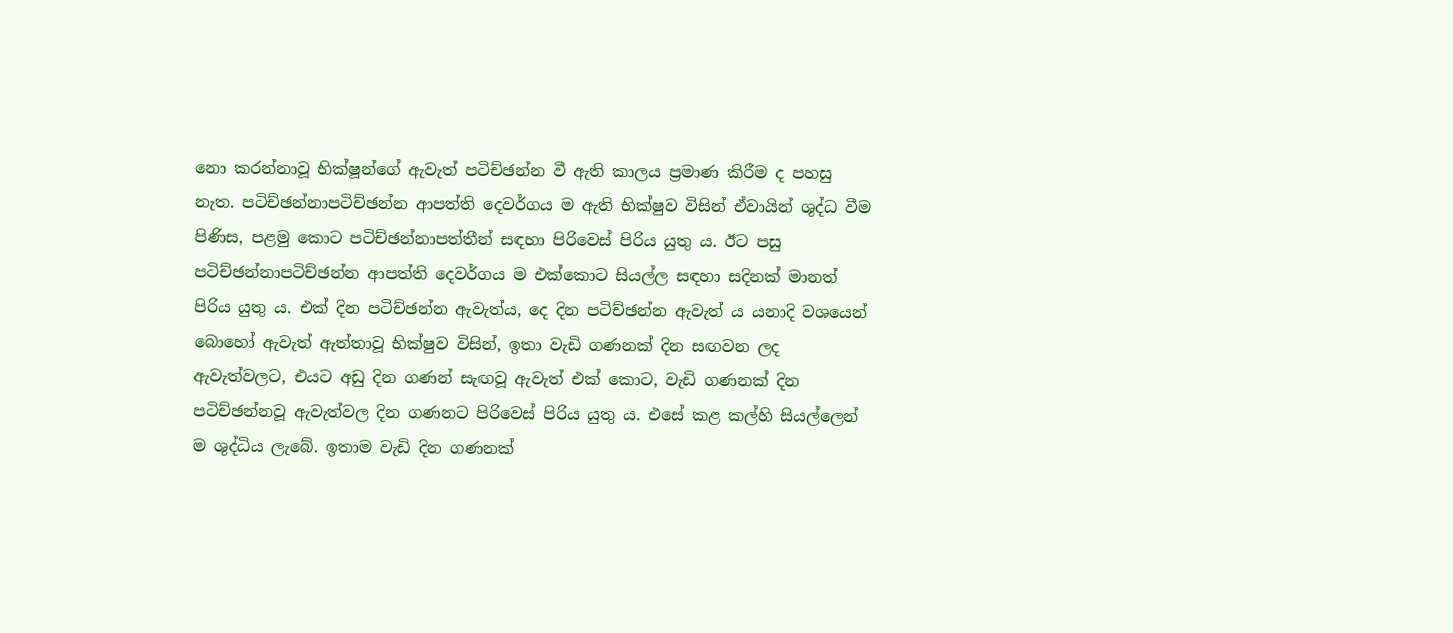නො කරන්නාවූ භික්ෂූන්ගේ ඇවැත් පටිච්ඡන්න වී ඇති කාලය ප්‍රමාණ කිරීම ද පහසු නැත. පටිච්ඡන්නාපටිච්ඡන්න ආපත්ති දෙවර්ගය ම ඇති භික්ෂුව විසින් ඒවායින් ශුද්ධ වීම පිණිස, පළමු කොට පටිච්ඡන්නාපත්තීන් සඳහා පිරිවෙස් පිරිය යුතු ය. ඊට පසු පටිච්ඡන්නාපටිච්ඡන්න ආපත්ති දෙවර්ගය ම එක්කොට සියල්ල සඳහා සදිනක් මානත් පිරිය යුතු ය. එක් දින පටිච්ඡන්න ඇවැත්ය, දෙ දින පටිච්ඡන්න ඇවැත් ය යනාදි වශයෙන් බොහෝ ඇවැත් ඇත්තාවූ භික්ෂුව විසින්, ඉතා වැඩි ගණනක් දින සඟවන ලද ඇවැත්වලට, එයට අඩු දින ගණන් සැඟවූ ඇවැත් එක් කොට, වැඩි ගණනක් දින පටිච්ඡන්නවූ ඇවැත්වල දින ගණනට පිරිවෙස් පිරිය යුතු ය. එසේ කළ කල්හි සියල්ලෙන් ම ශුද්ධිය ලැබේ. ඉතාම වැඩි දින ගණනක්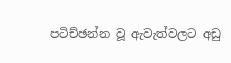පටිච්ඡන්න වූ ඇවැත්වලට අඩු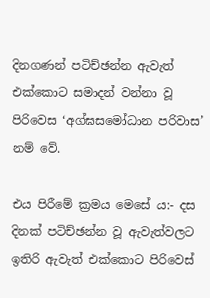දිනගණන් පටිච්ඡන්න ඇවැත් එක්කොට සමාදන් වන්නා වූ පිරිවෙස ‘අග්ඝසමෝධාන පරිවාස’ නම් වේ.

එය පිරීමේ ක්‍රමය මෙසේ ය:- දස දිනක් පටිච්ඡන්න වූ ඇවැත්වලට ඉතිරි ඇවැත් එක්කොට පිරිවෙස්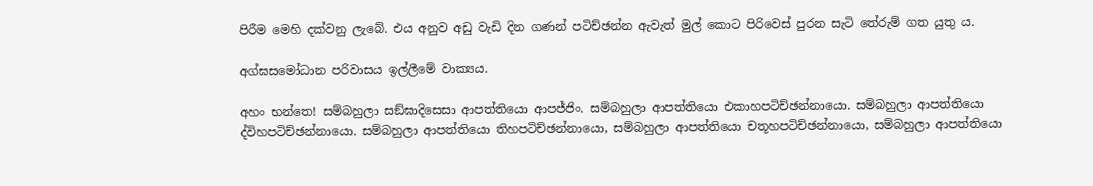පිරීම මෙහි දක්වනු ලැබේ. එය අනුව අඩු වැඩි දින ගණන් පටිච්ඡන්න ඇවැත් මුල් කොට පිරිවෙස් පුරන සැටි තේරුම් ගත යුතු ය.

අග්ඝසමෝධාන පරිවාසය ඉල්ලීමේ වාක්‍යය.

අහං භන්තෙ! සම්බහුලා සඞ්ඝාදිසෙසා ආපත්තියො ආපජ්ජිං. සම්බහුලා ආපත්තියො එකාහපටිච්ඡන්නායො. සම්බහුලා ආපත්තියො ද්විහපටිච්ඡන්නායො. සම්බහුලා ආපත්තියො තිහපටිච්ඡන්නායො, සම්බහුලා ආපත්තියො චතූහපටිච්ඡන්නායො, සම්බහුලා ආපත්තියො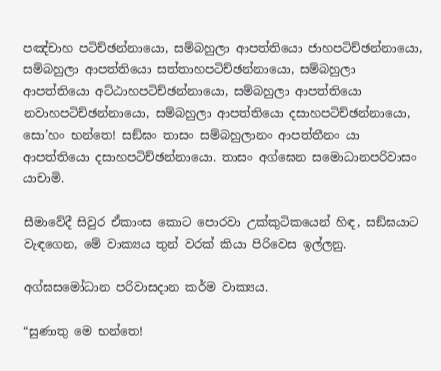පඤ්චාහ පටිච්ඡන්නායො, සම්බහුලා ආපත්තියො ජාහපටිච්ඡන්නායො, සම්බහුලා ආපත්තියො සත්තාහපටිච්ඡන්නායො, සම්බහුලා ආපත්තියො අට්ඨාහපටිච්ඡන්නායො, සම්බහුලා ආපත්තියො නවාහපටිච්ඡන්නායො, සම්බහුලා ආපත්තියො දසාහපටිච්ඡන්නායො, සො’හං භන්තෙ! සඞ්ඝං තාසං සම්බහුලානං ආපත්තීනං යා ආපත්තියො දසාහපටිච්ඡන්නායො. තාසං අග්ඝෙන සමොධානපරිවාසං යාචාමි.

සීමාවේදී සිවුර ඒකාංස කොට පොරවා උක්කුටිකයෙන් හිඳ, සඞ්ඝයාට වැඳගෙන, මේ වාක්‍යය තුන් වරක් කියා පිරිවෙස ඉල්ලනු.

අග්ඝසමෝධාන පරිවාසදාන කර්ම වාක්‍යය.

“සුණාතු මෙ භන්තෙ!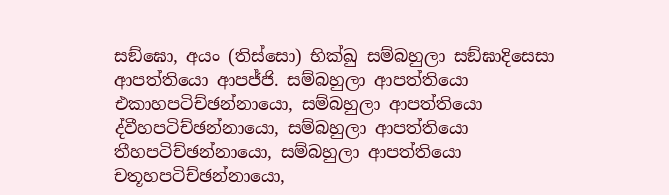සඞ්ඝො, අයං (තිස්සො) භික්ඛු සම්බහුලා සඞ්ඝාදිසෙසා ආපත්තියො ආපජ්ජි. සම්බහුලා ආපත්තියො එකාහපටිච්ඡන්නායො, සම්බහුලා ආපත්තියො ද්වීහපටිච්ඡන්නායො, සම්බහුලා ආපත්තියො තීහපටිච්ඡන්නායො, සම්බහුලා ආපත්තියො චතූහපටිච්ඡන්නායො,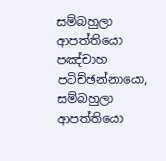සම්බහුලා ආපත්තියො පඤ්චාහ පටිච්ඡන්නායො, සම්බහුලා ආපත්තියො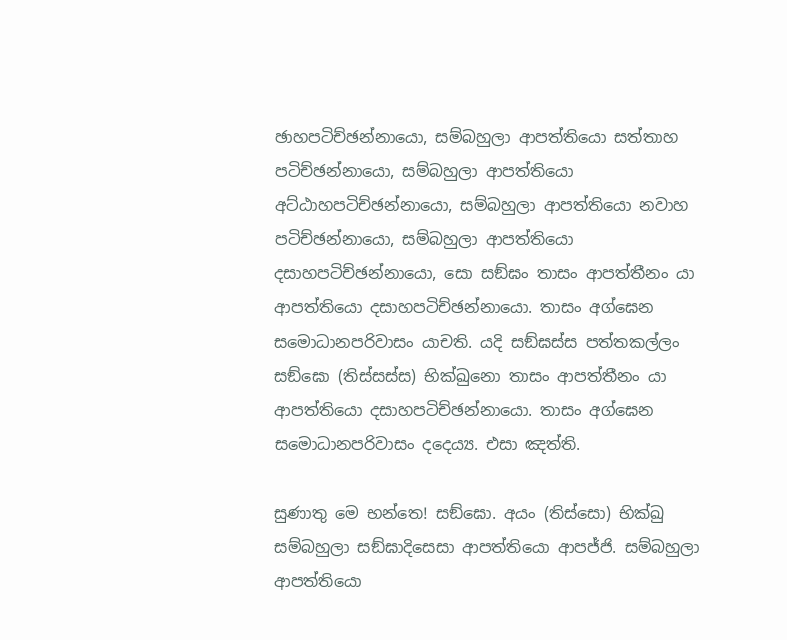ඡාහපටිච්ඡන්නායො, සම්බහුලා ආපත්තියො සත්තාහ පටිච්ඡන්නායො, සම්බහුලා ආපත්තියො අට්ඨාහපටිච්ඡන්නායො, සම්බහුලා ආපත්තියො නවාහ පටිච්ඡන්නායො, සම්බහුලා ආපත්තියො දසාහපටිච්ඡන්නායො, සො සඞ්ඝං තාසං ආපත්තීනං යා ආපත්තියො දසාහපටිච්ඡන්නායො. තාසං අග්ඝෙන සමොධානපරිවාසං යාචති. යදි සඞ්ඝස්ස පත්තකල්ලං සඞ්ඝො (තිස්සස්ස) භික්ඛුනො තාසං ආපත්තීනං යා ආපත්තියො දසාහපටිච්ඡන්නායො. තාසං අග්ඝෙන සමොධානපරිවාසං දදෙය්‍ය. එසා ඤත්ති.

සුණාතු මෙ භන්තෙ! සඞ්ඝො. අයං (තිස්සො) භික්ඛු සම්බහුලා සඞ්ඝාදිසෙසා ආපත්තියො ආපජ්ජි. සම්බහුලා ආපත්තියො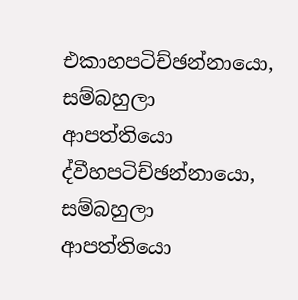එකාහපටිච්ඡන්නායො, සම්බහුලා ආපත්තියො ද්වීහපටිච්ඡන්නායො, සම්බහුලා ආපත්තියො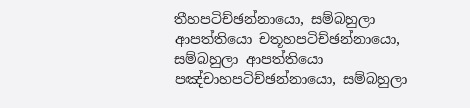තීහපටිච්ඡන්නායො, සම්බහුලා ආපත්තියො චතූහපටිච්ඡන්නායො, සම්බහුලා ආපත්තියො පඤ්චාහපටිච්ඡන්නායො, සම්බහුලා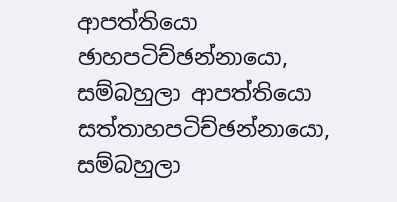ආපත්තියො ඡාහපටිච්ඡන්නායො, සම්බහුලා ආපත්තියො සත්තාහපටිච්ඡන්නායො, සම්බහුලා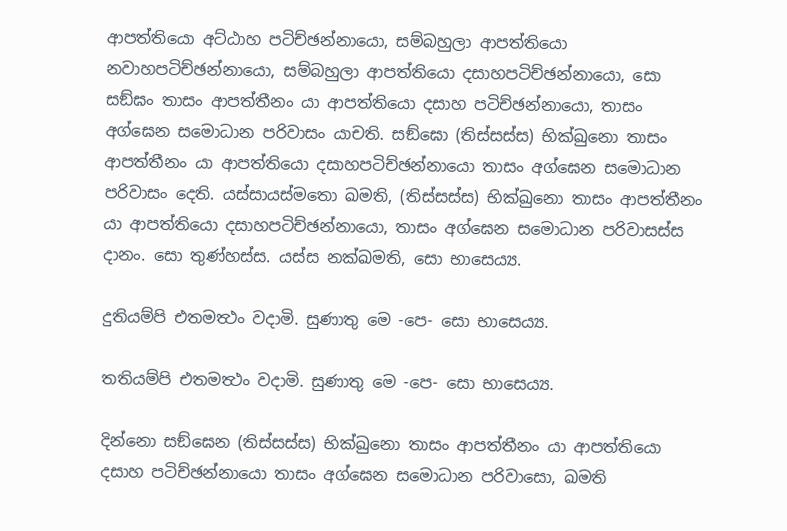ආපත්තියො අට්ඨාහ පටිච්ඡන්නායො, සම්බහුලා ආපත්තියො නවාහපටිච්ඡන්නායො, සම්බහුලා ආපත්තියො දසාහපටිච්ඡන්නායො, සො සඞ්ඝං තාසං ආපත්තීනං යා ආපත්තියො දසාහ පටිච්ඡන්නායො, තාසං අග්ඝෙන සමොධාන පරිවාසං යාචති. සඞ්ඝො (තිස්සස්ස) භික්ඛුනො තාසං ආපත්තීනං යා ආපත්තියො දසාහපටිච්ඡන්නායො තාසං අග්ඝෙන සමොධාන පරිවාසං දෙති. යස්සායස්මතො ඛමති, (තිස්සස්ස) භික්ඛුනො තාසං ආපත්තීනං යා ආපත්තියො දසාහපටිච්ඡන්නායො, තාසං අග්ඝෙන සමොධාන පරිවාසස්ස දානං. සො තුණ්හස්ස. යස්ස නක්ඛමති, සො භාසෙය්‍ය.

දුතියම්පි එතමත්‍ථං වදාමි. සුණාතු මෙ -පෙ- සො භාසෙය්‍ය.

තතියම්පි එතමත්‍ථං වදාමි. සුණාතු මෙ -පෙ- සො භාසෙය්‍ය.

දින්නො සඞ්ඝෙන (තිස්සස්ස) භික්ඛුනො තාසං ආපත්තීනං යා ආපත්තියො දසාහ පටිච්ඡන්නායො තාසං අග්ඝෙන සමොධාන පරිවාසො, ඛමති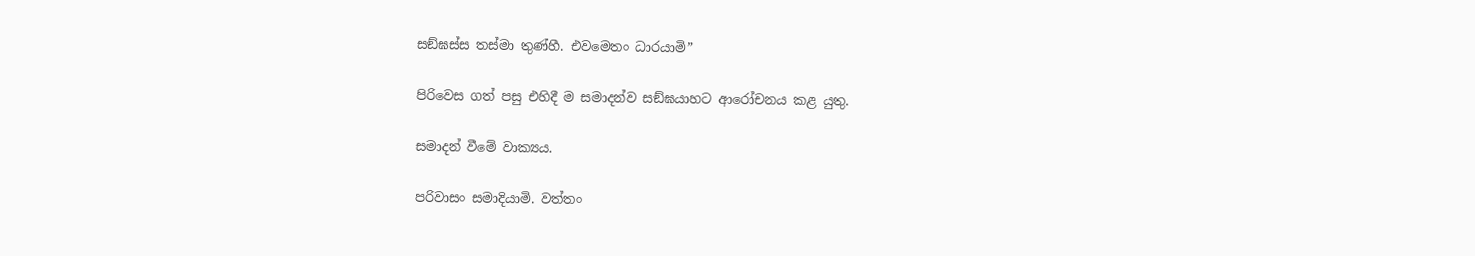සඞ්ඝස්ස තස්මා තුණ්හී. එවමෙතං ධාරයාමි”

පිරිවෙස ගත් පසු එහිදී ම සමාදන්ව සඞ්ඝයාහට ආරෝචනය කළ යුතු.

සමාදන් වීමේ වාක්‍යය.

පරිවාසං සමාදියාමි. වත්තං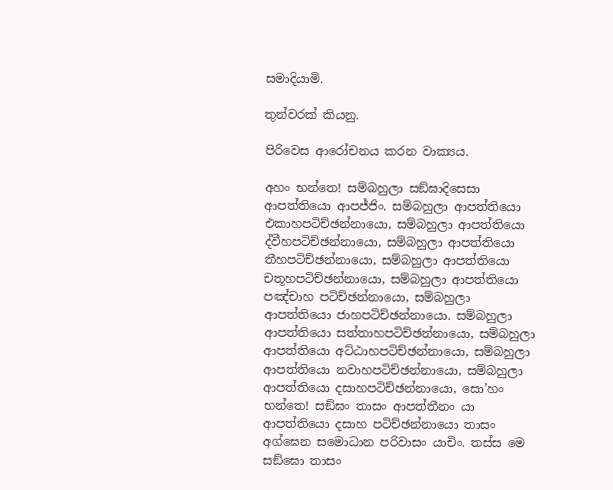සමාදියාමි.

තුන්වරක් කියනු.

පිරිවෙස ආරෝචනය කරන වාක්‍යය.

අහං භන්තෙ! සම්බහුලා සඞ්ඝාදිසෙසා ආපත්තියො ආපජ්ජිං. සම්බහුලා ආපත්තියො එකාහපටිච්ඡන්නායො, සම්බහුලා ආපත්තියො ද්වීහපටිච්ඡන්නායො, සම්බහුලා ආපත්තියො තීහපටිච්ඡන්නායො, සම්බහුලා ආපත්තියො චතූහපටිච්ඡන්නායො, සම්බහුලා ආපත්තියො පඤ්චාහ පටිච්ඡන්නායො, සම්බහුලා ආපත්තියො ජාහපටිච්ඡන්නායො. සම්බහුලා ආපත්තියො සත්තාහපටිච්ඡන්නායො, සම්බහුලා ආපත්තියො අට්ඨාහපටිච්ඡන්නායො, සම්බහුලා ආපත්තියො නවාහපටිච්ඡන්නායො, සම්බහුලා ආපත්තියො දසාහපටිච්ඡන්නායො, සො’හං භන්තෙ! සඞ්ඝං තාසං ආපත්තීනං යා ආපත්තියො දසාහ පටිච්ඡන්නායො තාසං අග්ඝෙන සමොධාන පරිවාසං යාචිං. තස්ස මෙ සඞ්ඝො තාසං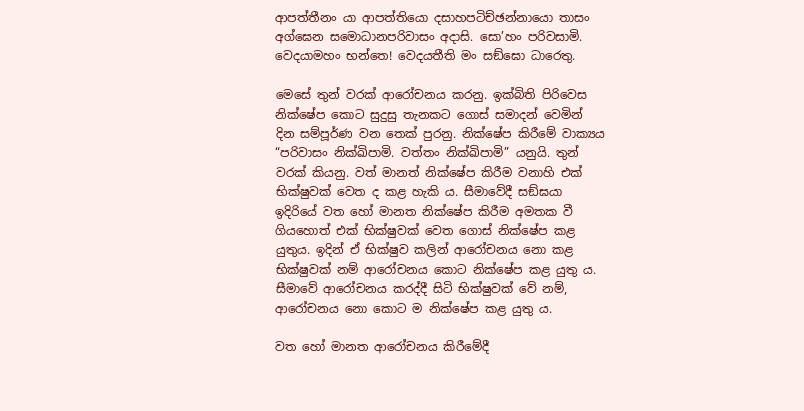ආපත්තීනං යා ආපත්තියො දසාහපටිච්ඡන්නායො තාසං අග්ඝෙන සමොධානපරිවාසං අදාසි. සො’හං පරිවසාමි. වෙදයාමහං භන්තෙ! වෙදයතීති මං සඞ්ඝො ධාරෙතු.

මෙසේ තුන් වරක් ආරෝචනය කරනු. ඉක්බිති පිරිවෙස නික්ෂේප කොට සුදුසු තැනකට ගොස් සමාදන් වෙමින් දින සම්පූර්ණ වන තෙක් පුරනු. නික්ෂේප කිරීමේ වාක්‍යය “පරිවාසං නික්ඛිපාමි. වත්තං නික්ඛිපාමි” යනුයි. තුන් වරක් කියනු. වත් මානත් නික්ෂේප කිරීම වනාහි එක් භික්ෂුවක් වෙත ද කළ හැකි ය. සීමාවේදී සඞ්ඝයා ඉදිරියේ වත හෝ මානත නික්ෂේප කිරීම අමතක වී ගියහොත් එක් භික්ෂුවක් වෙත ගොස් නික්ෂේප කළ යුතුය. ඉදින් ඒ භික්ෂුව කලින් ආරෝචනය නො කළ භික්ෂුවක් නම් ආරෝචනය කොට නික්ෂේප කළ යුතු ය. සීමාවේ ආරෝචනය කරද්දී සිටි භික්ෂුවක් වේ නම්, ආරෝචනය නො කොට ම නික්ෂේප කළ යුතු ය.

වත හෝ මානත ආරෝචනය කිරීමේදී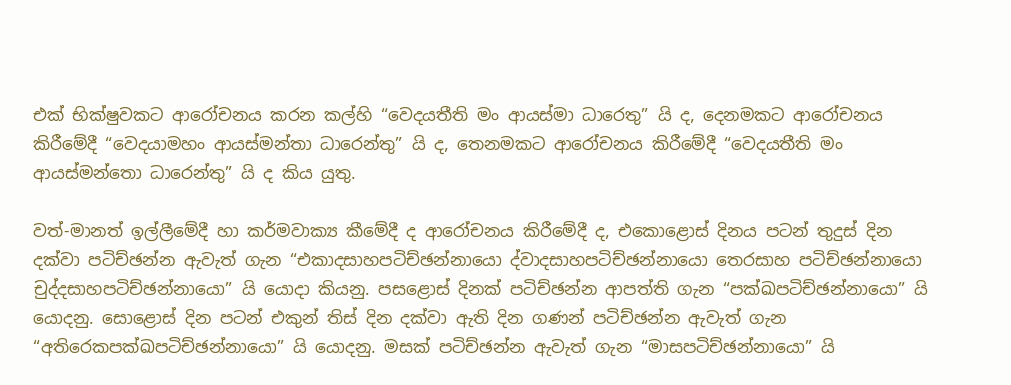එක් භික්ෂුවකට ආරෝචනය කරන කල්හි “වෙදයතීති මං ආයස්මා ධාරෙතු” යි ද, දෙනමකට ආරෝචනය කිරීමේදී “වෙදයාමහං ආයස්මන්තා ධාරෙන්තු” යි ද, තෙනමකට ආරෝචනය කිරීමේදී “වෙදයතීති මං ආයස්මන්තො ධාරෙන්තු” යි ද කිය යුතු.

වත්-මානත් ඉල්ලීමේදී හා කර්මවාක්‍ය කීමේදී ද ආරෝචනය කිරීමේදී ද, එකොළොස් දිනය පටන් තුදුස් දින දක්වා පටිච්ඡන්න ඇවැත් ගැන “එකාදසාහපටිච්ඡන්නායො ද්වාදසාහපටිච්ඡන්නායො තෙරසාහ පටිච්ඡන්නායො චුද්දසාහපටිච්ඡන්නායො” යි යොදා කියනු. පසළොස් දිනක් පටිච්ඡන්න ආපත්ති ගැන “පක්ඛපටිච්ඡන්නායො” යි යොදනු. සොළොස් දින පටන් එකුන් තිස් දින දක්වා ඇති දින ගණන් පටිච්ඡන්න ඇවැත් ගැන “අතිරෙකපක්ඛපටිච්ඡන්නායො” යි යොදනු. මසක් පටිච්ඡන්න ඇවැත් ගැන “මාසපටිච්ඡන්නායො” යි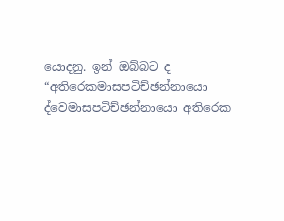යොදනු. ඉන් ඔබ්බට ද “අතිරෙකමාසපටිච්ඡන්නායො ද්වෙමාසපටිච්ඡන්නායො අතිරෙක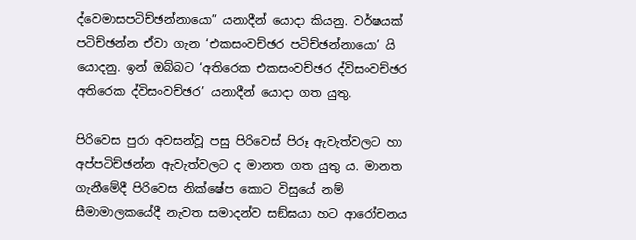ද්වෙමාසපටිච්ඡන්නායො” යනාදීන් යොදා කියනු. වර්ෂයක් පටිච්ඡන්න ඒවා ගැන ‘එකසංවච්ඡර පටිච්ඡන්නායො’ යි යොදනු. ඉන් ඔබ්බට ‘අතිරෙක එකසංවච්ඡර ද්විසංවච්ඡර අතිරෙක ද්විසංවච්ඡර’ යනාදීන් යොදා ගත යුතු.

පිරිවෙස පුරා අවසන්වූ පසු පිරිවෙස් පිරූ ඇවැත්වලට හා අප්පටිච්ඡන්න ඇවැත්වලට ද මානත ගත යුතු ය. මානත ගැනීමේදී පිරිවෙස නික්ෂේප කොට විසුයේ නම් සීමාමාලකයේදී නැවත සමාදන්ව සඞ්ඝයා හට ආරෝචනය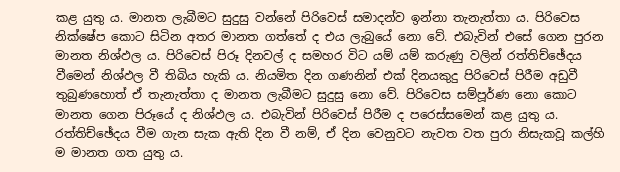කළ යුතු ය. මානත ලැබීමට සුදුසු වන්නේ පිරිවෙස් සමාදන්ව ඉන්නා තැනැත්තා ය. පිරිවෙස නික්ෂේප කොට සිටින අතර මානත ගත්තේ ද එය ලැබුයේ නො වේ. එබැවින් එසේ ගෙන පුරන මානත නිශ්ඵල ය. පිරිවෙස් පිරූ දිනවල් ද සමහර විට යම් යම් කරුණු වලින් රත්තිච්ඡේදය වීමෙන් නිශ්ඵල වී තිබිය හැකි ය. නියමිත දින ගණනින් එක් දිනයකුදු පිරිවෙස් පිරීම අඩුවී තුබුණහොත් ඒ තැනැත්තා ද මානත ලැබීමට සුදුසු නො වේ. පිරිවෙස සම්පූර්ණ නො කොට මානත ගෙන පිරූයේ ද නිශ්ඵල ය. එබැවින් පිරිවෙස් පිරීම ද පරෙස්සමෙන් කළ යුතු ය. රත්තිච්ඡේදය වීම ගැන සැක ඇති දින වී නම්, ඒ දින වෙනුවට නැවත වත පුරා නිසැකවූ කල්හි ම මානත ගත යුතු ය.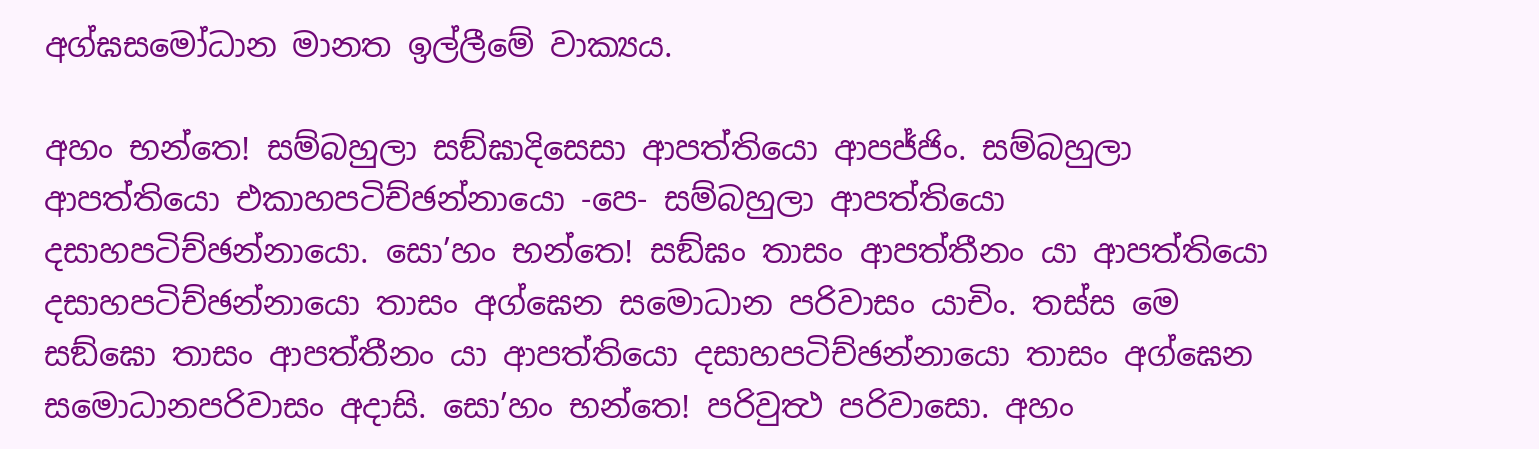අග්ඝසමෝධාන මානත ඉල්ලීමේ වාක්‍යය.

අහං භන්තෙ! සම්බහුලා සඞ්ඝාදිසෙසා ආපත්තියො ආපජ්ජිං. සම්බහුලා ආපත්තියො එකාහපටිච්ඡන්නායො -පෙ- සම්බහුලා ආපත්තියො දසාහපටිච්ඡන්නායො. සො’හං භන්තෙ! සඞ්ඝං තාසං ආපත්තීනං යා ආපත්තියො දසාහපටිච්ඡන්නායො තාසං අග්ඝෙන සමොධාන පරිවාසං යාචිං. තස්ස මෙ සඞ්ඝො තාසං ආපත්තීනං යා ආපත්තියො දසාහපටිච්ඡන්නායො තාසං අග්ඝෙන සමොධානපරිවාසං අදාසි. සො’හං භන්තෙ! පරිවුත්‍ථ පරිවාසො. අහං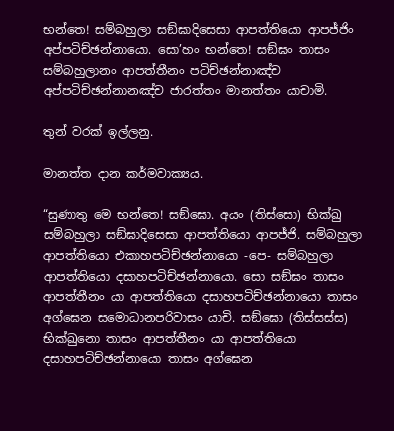භන්තෙ! සම්බහුලා සඞ්ඝාදිසෙසා ආපත්තියො ආපජ්ජිං අප්පටිච්ඡන්නායො. සො’හං භන්තෙ! සඞ්ඝං තාසං සම්බහුලානං ආපත්තීනං පටිච්ඡන්නාඤ්ච අප්පටිච්ඡන්නානඤ්ච ජාරත්තං මානත්තං යාචාමි.

තුන් වරක් ඉල්ලනු.

මානත්ත දාන කර්මවාක්‍යය.

“සුණාතු මෙ භන්තෙ! සඞ්ඝො. අයං (තිස්සො) භික්ඛු සම්බහුලා සඞ්ඝාදිසෙසා ආපත්තියො ආපජ්ජි. සම්බහුලා ආපත්තියො එකාහපටිච්ඡන්නායො -පෙ- සම්බහුලා ආපත්තියො දසාහපටිච්ඡන්නායො. සො සඞ්ඝං තාසං ආපත්තීනං යා ආපත්තියො දසාහපටිච්ඡන්නායො තාසං අග්ඝෙන සමොධානපරිවාසං යාචි. සඞ්ඝො (තිස්සස්ස) භික්ඛුනො තාසං ආපත්තීනං යා ආපත්තියො දසාහපටිච්ඡන්නායො තාසං අග්ඝෙන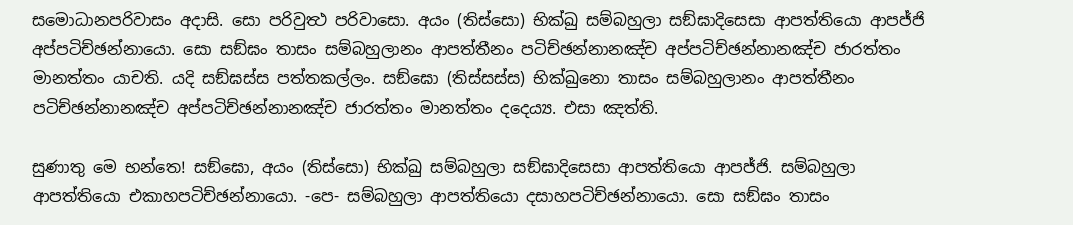සමොධානපරිවාසං අදාසි. සො පරිවුත්‍ථ පරිවාසො. අයං (තිස්සො) භික්ඛු සම්බහුලා සඞ්ඝාදිසෙසා ආපත්තියො ආපජ්ජි අප්පටිච්ඡන්නායො. සො සඞ්ඝං තාසං සම්බහුලානං ආපත්තීනං පටිච්ඡන්නානඤ්ච අප්පටිච්ඡන්නානඤ්ච ජාරත්තං මානත්තං යාචති. යදි සඞ්ඝස්ස පත්තකල්ලං. සඞ්ඝො (තිස්සස්ස) භික්ඛුනො තාසං සම්බහුලානං ආපත්තීනං පටිච්ඡන්නානඤ්ච අප්පටිච්ඡන්නානඤ්ච ජාරත්තං මානත්තං දදෙය්‍ය. එසා ඤත්ති.

සුණාතු මෙ භන්තෙ! සඞ්ඝො, අයං (තිස්සො) භික්ඛු සම්බහුලා සඞ්ඝාදිසෙසා ආපත්තියො ආපජ්ජි. සම්බහුලා ආපත්තියො එකාහපටිච්ඡන්නායො. -පෙ- සම්බහුලා ආපත්තියො දසාහපටිච්ඡන්නායො. සො සඞ්ඝං තාසං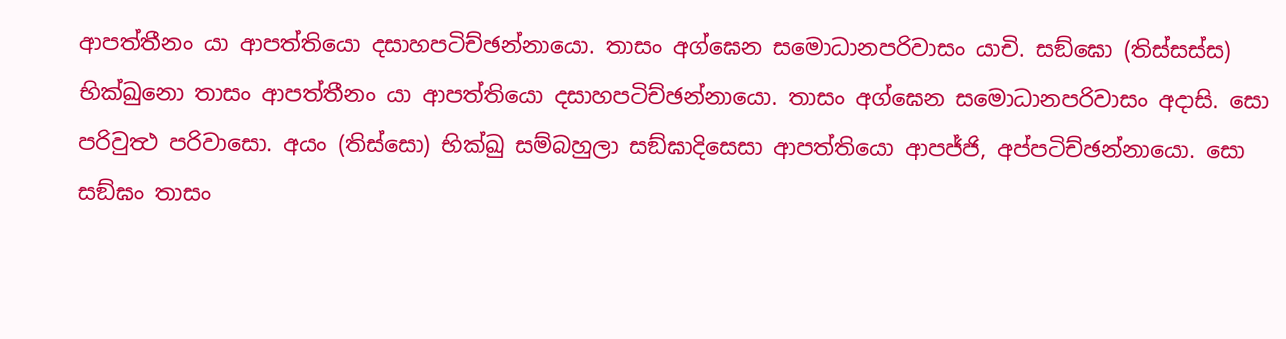ආපත්තීනං යා ආපත්තියො දසාහපටිච්ඡන්නායො. තාසං අග්ඝෙන සමොධානපරිවාසං යාචි. සඞ්ඝො (තිස්සස්ස) භික්ඛුනො තාසං ආපත්තීනං යා ආපත්තියො දසාහපටිච්ඡන්නායො. තාසං අග්ඝෙන සමොධානපරිවාසං අදාසි. සො පරිවුත්‍ථ පරිවාසො. අයං (තිස්සො) භික්ඛු සම්බහුලා සඞ්ඝාදිසෙසා ආපත්තියො ආපජ්ජි, අප්පටිච්ඡන්නායො. සො සඞ්ඝං තාසං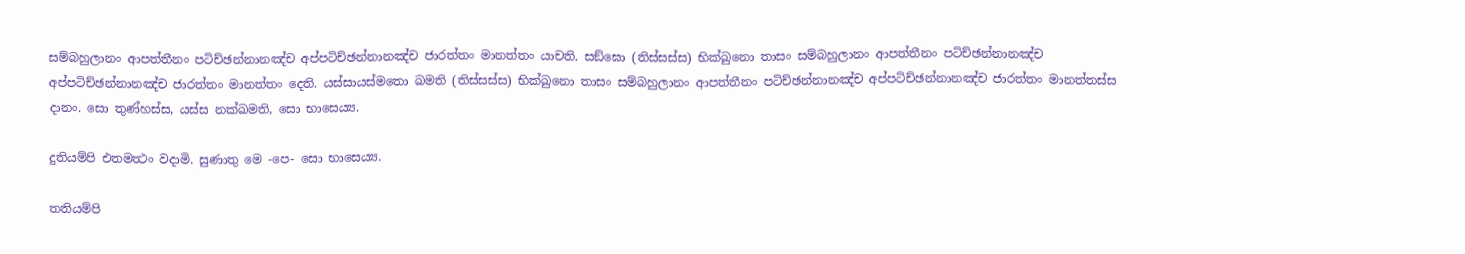සම්බහුලානං ආපත්තීනං පටිච්ඡන්නානඤ්ච අප්පටිච්ඡන්නානඤ්ච ජාරත්තං මානත්තං යාචති. සඞ්ඝො (තිස්සස්ස) භික්ඛුනො තාසං සම්බහුලානං ආපත්තීනං පටිච්ඡන්නානඤ්ච අප්පටිච්ඡන්නානඤ්ච ජාරත්තං මානත්තං දෙති. යස්සායස්මතො ඛමති (තිස්සස්ස) භික්ඛුනො තාසං සම්බහුලානං ආපත්තීනං පටිච්ඡන්නානඤ්ච අප්පටිච්ඡන්නානඤ්ච ජාරත්තං මානත්තස්ස දානං. සො තුණ්හස්ස, යස්ස නක්ඛමති, සො භාසෙය්‍ය.

දුතියම්පි එතමත්‍ථං වදාමි. සුණාතු මෙ -පෙ- සො භාසෙය්‍ය.

තතියම්පි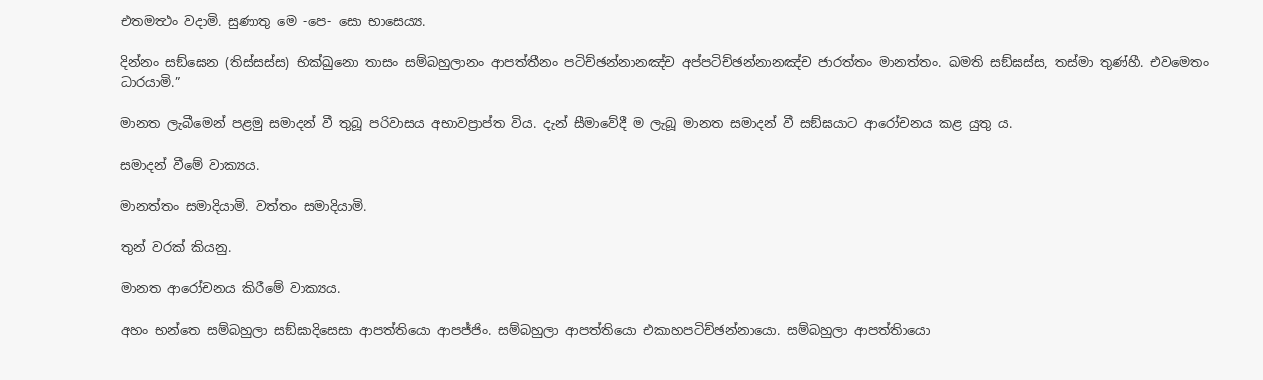එතමත්‍ථං වදාමි. සුණාතු මෙ -පෙ- සො භාසෙය්‍ය.

දින්නං සඞ්ඝෙන (තිස්සස්ස) භික්ඛුනො තාසං සම්බහුලානං ආපත්තීනං පටිච්ඡන්නානඤ්ච අප්පටිච්ඡන්නානඤ්ච ජාරත්තං මානත්තං. ඛමති සඞ්ඝස්ස, තස්මා තුණ්හී. එවමෙතං ධාරයාමි.”

මානත ලැබීමෙන් පළමු සමාදන් වී තුබූ පරිවාසය අභාවප්‍රාප්ත විය. දැන් සීමාවේදී ම ලැබූ මානත සමාදන් වී සඞ්ඝයාට ආරෝචනය කළ යුතු ය.

සමාදන් වීමේ වාක්‍යය.

මානත්තං සමාදියාමි. වත්තං සමාදියාමි.

තුන් වරක් කියනු.

මානත ආරෝචනය කිරීමේ වාක්‍යය.

අහං භන්තෙ සම්බහුලා සඞ්ඝාදිසෙසා ආපත්තියො ආපජ්ජිං. සම්බහුලා ආපත්තියො එකාහපටිච්ඡන්නායො. සම්බහුලා ආපත්තිායො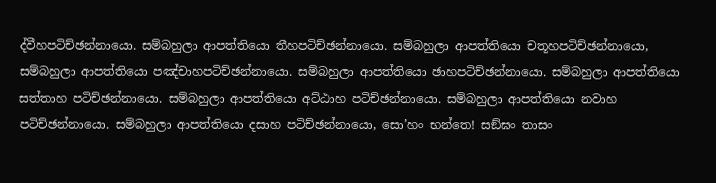ද්වීහපටිච්ඡන්නායො. සම්බහුලා ආපත්තියො තීහපටිච්ඡන්නායො. සම්බහුලා ආපත්තියො චතූහපටිච්ඡන්නායො, සම්බහුලා ආපත්තියො පඤ්චාහපටිච්ඡන්නායො. සම්බහුලා ආපත්තියො ඡාහපටිච්ඡන්නායො. සම්බහුලා ආපත්තියො සත්තාහ පටිච්ඡන්නායො. සම්බහුලා ආපත්තියො අට්ඨාහ පටිච්ඡන්නායො. සම්බහුලා ආපත්තියො නවාහ පටිච්ඡන්නායො. සම්බහුලා ආපත්තියො දසාහ පටිච්ඡන්නායො, සො’හං භන්තෙ! සඞ්ඝං තාසං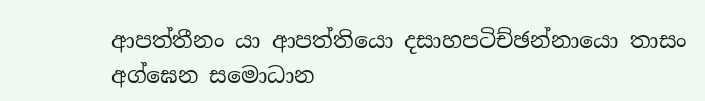ආපත්තීනං යා ආපත්තියො දසාහපටිච්ඡන්නායො තාසං අග්ඝෙන සමොධාන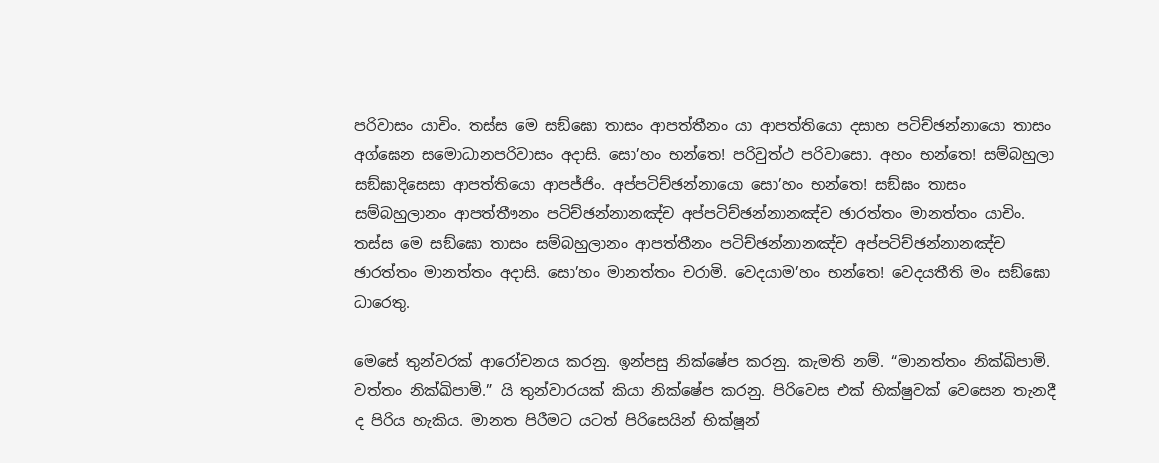පරිවාසං යාචිං. තස්ස මෙ සඞ්ඝො තාසං ආපත්තීනං යා ආපත්තියො දසාහ පටිච්ඡන්නායො තාසං අග්ඝෙන සමොධානපරිවාසං අදාසි. සො’හං භන්තෙ! පරිවුත්ථ පරිවාසො. අහං භන්තෙ! සම්බහුලා සඞ්ඝාදිසෙසා ආපත්තියො ආපජ්ජිං. අප්පටිච්ඡන්නායො සො’හං භන්තෙ! සඞ්ඝං තාසං සම්බහුලානං ආපත්තීෟනං පටිච්ඡන්නානඤ්ච අප්පටිච්ඡන්නානඤ්ච ඡාරත්තං මානත්තං යාචිං. තස්ස මෙ සඞ්ඝො තාසං සම්බහුලානං ආපත්තීනං පටිච්ඡන්නානඤ්ච අප්පටිච්ඡන්නානඤ්ච ඡාරත්තං මානත්තං අදාසි. සො’හං මානත්තං චරාමි. වෙදයාම’හං භන්තෙ! වෙදයතීති මං සඞ්ඝො ධාරෙතු.

මෙසේ තුන්වරක් ආරෝචනය කරනු. ඉන්පසු නික්ෂේප කරනු. කැමති නම්. “මානත්තං නික්ඛිපාමි. වත්තං නික්ඛිපාමි.” යි තුන්වාරයක් කියා නික්ෂේප කරනු. පිරිවෙස එක් භික්ෂුවක් වෙසෙන තැනදී ද පිරිය හැකිය. මානත පිරීමට යටත් පිරිසෙයින් භික්ෂූන්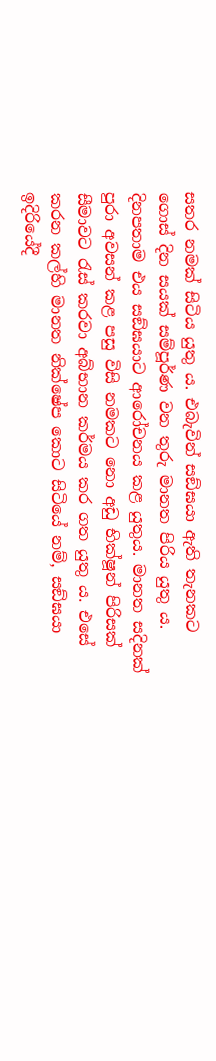සතර නමක් සිටිය යුතු ය. එබැවින් සඞ්ඝයා ඇති තැනකට ගොස් දින සයක් සම්පූර්ණ වන තුරු මානත පිරිය යුතු ය. දිනපතාම එය සඞ්ඝයාට ආරෝචනය කළ යුතුය. මානත සදිනක් පුරා අවසන් කළ පසු විසි නමකට නො අඩු භික්ෂූන් පිරිසක් සීමාවට රැස් කරවා අබ්භාන කර්මය කර ගත යුතු ය. එසේ කරන කල්හි මානත නික්ෂේප කොට සිටියේ නම්, සඞ්ඝයා ඉදිරියේදී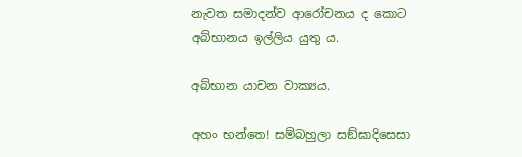නැවත සමාදන්ව ආරෝචනය ද කොට අබ්භානය ඉල්ලිය යුතු ය.

අබ්භාන යාචන වාක්‍යය.

අහං භන්තෙ! සම්බහුලා සඞ්ඝාදිසෙසා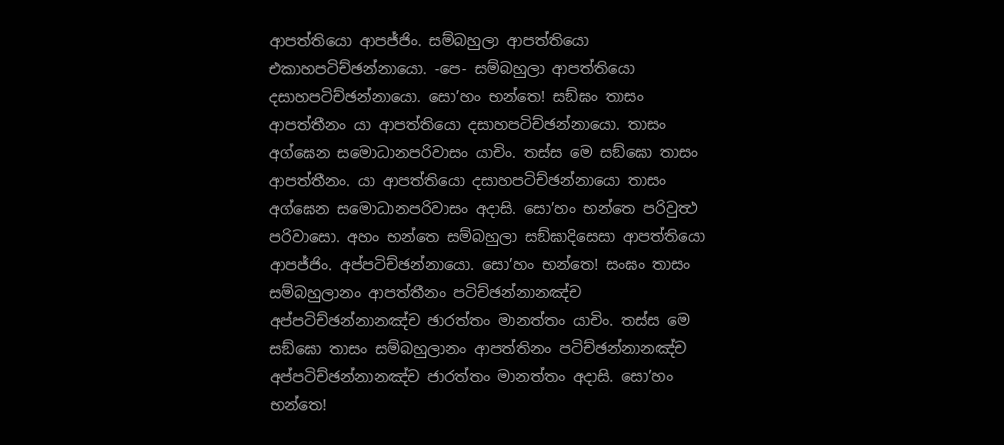ආපත්තියො ආපජ්ජිං. සම්බහුලා ආපත්තියො එකාහපටිච්ඡන්නායො. -පෙ- සම්බහුලා ආපත්තියො දසාහපටිච්ඡන්නායො. සො’හං භන්තෙ! සඞ්ඝං තාසං ආපත්තීනං යා ආපත්තියො දසාහපටිච්ඡන්නායො. තාසං අග්ඝෙන සමොධානපරිවාසං යාචිං. තස්ස මෙ සඞ්ඝො තාසං ආපත්තීනං. යා ආපත්තියො දසාහපටිච්ඡන්නායො තාසං අග්ඝෙන සමොධානපරිවාසං අදාසි. සො’හං භන්තෙ පරිවුත්‍ථ පරිවාසො. අහං භන්තෙ සම්බහුලා සඞ්ඝාදිසෙසා ආපත්තියො ආපජ්ජිං. අප්පටිච්ඡන්නායො. සො’හං භන්තෙ! සංඝං තාසං සම්බහුලානං ආපත්තීනං පටිච්ඡන්නානඤ්ච අප්පටිච්ඡන්නානඤ්ච ඡාරත්තං මානත්තං යාචිං. තස්ස මෙ සඞ්ඝො තාසං සම්බහුලානං ආපත්තිනං පටිච්ඡන්නානඤ්ච අප්පටිච්ඡන්නානඤ්ච ජාරත්තං මානත්තං අදාසි. සො’හං භන්තෙ!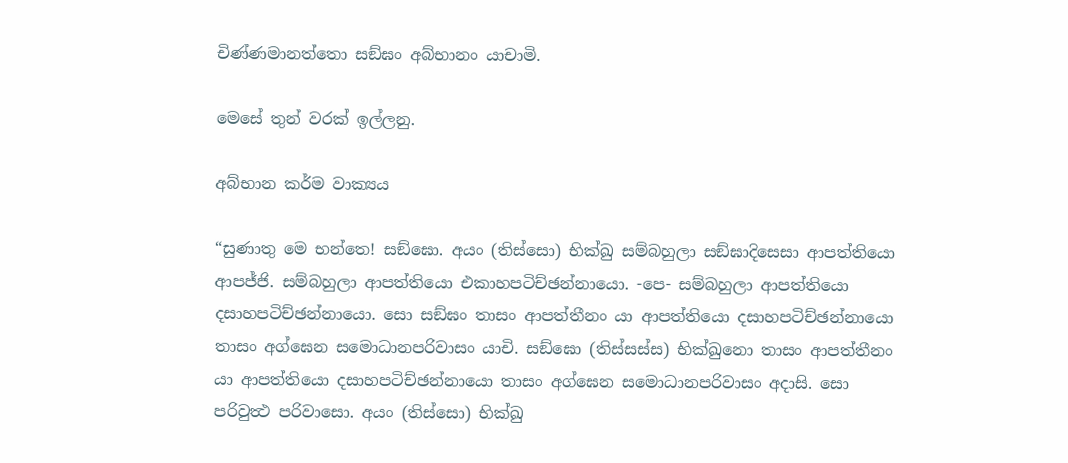චිණ්ණමානත්තො සඞ්ඝං අබ්භානං යාචාමි.

මෙසේ තුන් වරක් ඉල්ලනු.

අබ්භාන කර්ම වාක්‍යය

“සුණාතු මෙ භන්තෙ! සඞ්ඝො. අයං (තිස්සො) භික්ඛු සම්බහුලා සඞ්ඝාදිසෙසා ආපත්තියො ආපජ්ජි. සම්බහුලා ආපත්තියො එකාහපටිච්ඡන්නායො. -පෙ- සම්බහුලා ආපත්තියො දසාහපටිච්ඡන්නායො. සො සඞ්ඝං තාසං ආපත්තීනං යා ආපත්තියො දසාහපටිච්ඡන්නායො තාසං අග්ඝෙන සමොධානපරිවාසං යාචි. සඞ්ඝො (තිස්සස්ස) භික්ඛුනො තාසං ආපත්තීනං යා ආපත්තියො දසාහපටිච්ඡන්නායො තාසං අග්ඝෙන සමොධානපරිවාසං අදාසි. සො පරිවුත්‍ථ පරිවාසො. අයං (තිස්සො) භික්ඛු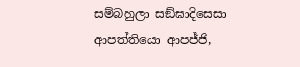සම්බහුලා සඞ්ඝාදිසෙසා ආපත්තියො ආපජ්ජි,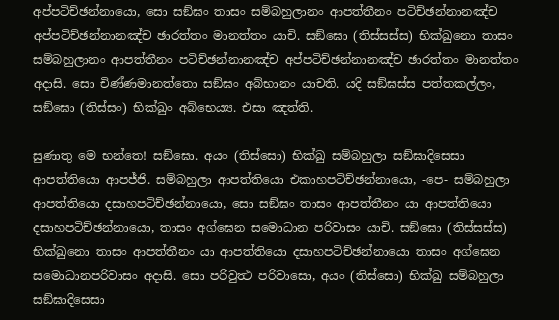අප්පටිච්ඡන්නායො, සො සඞ්ඝං තාසං සම්බහුලානං ආපත්තීනං පටිච්ඡන්නානඤ්ච අප්පටිච්ඡන්නානඤ්ච ඡාරත්තං මානත්තං යාචි. සඞ්ඝො (තිස්සස්ස) භික්ඛුනො තාසං සම්බහුලානං ආපත්තීනං පටිච්ඡන්නානඤ්ච අප්පටිච්ඡන්නානඤ්ච ඡාරත්තං මානත්තං අදාසි. සො චිණ්ණමානත්තො සඞ්ඝං අබ්භානං යාචති. යදි සඞ්ඝස්ස පත්තකල්ලං, සඞ්ඝො (තිස්සං) භික්ඛුං අබ්භෙය්‍ය. එසා ඤත්ති.

සුණාතු මෙ භන්තෙ! සඞ්ඝො. අයං (තිස්සො) භික්ඛු සම්බහුලා සඞ්ඝාදිසෙසා ආපත්තියො ආපජ්ජි. සම්බහුලා ආපත්තියො එකාහපටිච්ඡන්නායො, -පෙ- සම්බහුලා ආපත්තියො දසාහපටිච්ඡන්නායො, සො සඞ්ඝං තාසං ආපත්තීනං යා ආපත්තියො දසාහපටිච්ඡන්නායො, තාසං අග්ඝෙන සමොධාන පරිවාසං යාචි. සඞ්ඝො (තිස්සස්ස) භික්ඛුනො තාසං ආපත්තීනං යා ආපත්තියො දසාහපටිච්ඡන්නායො තාසං අග්ඝෙන සමොධානපරිවාසං අදාසි. සො පරිවුත්‍ථ පරිවාසො, අයං (තිස්සො) භික්ඛු සම්බහුලා සඞ්ඝාදිසෙසා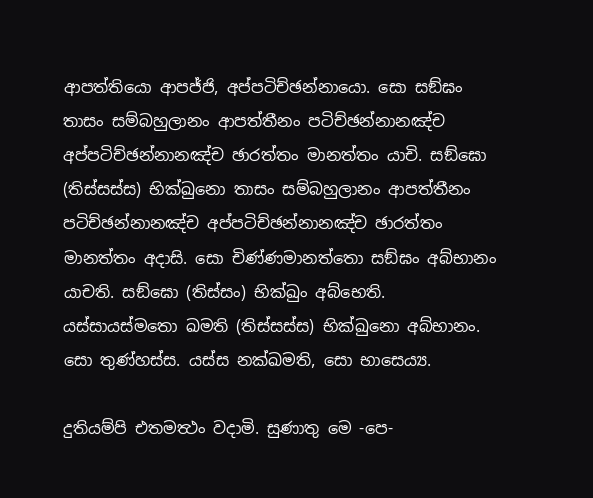ආපත්තියො ආපජ්ජි, අප්පටිච්ඡන්නායො. සො සඞ්ඝං තාසං සම්බහුලානං ආපත්තීනං පටිච්ඡන්නානඤ්ච අප්පටිච්ඡන්නානඤ්ච ඡාරත්තං මානත්තං යාචි. සඞ්ඝො (තිස්සස්ස) භික්ඛුනො තාසං සම්බහුලානං ආපත්තීනං පටිච්ඡන්නානඤ්ච අප්පටිච්ඡන්නානඤ්ච ඡාරත්තං මානත්තං අදාසි. සො චිණ්ණමානත්තො සඞ්ඝං අබ්භානං යාචති. සඞ්ඝො (තිස්සං) භික්ඛුං අබ්භෙති. යස්සායස්මතො ඛමති (තිස්සස්ස) භික්ඛුනො අබ්භානං. සො තුණ්හස්ස. යස්ස නක්ඛමති, සො භාසෙය්‍ය.

දුතියම්පි එතමත්‍ථං වදාමි. සුණාතු මෙ -පෙ-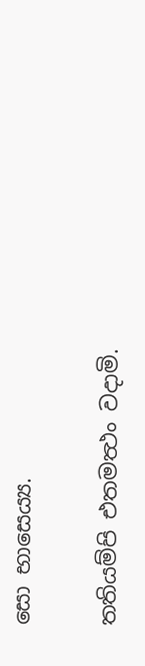සො භාසෙය්‍ය.

තතියම්පි එතමත්‍ථං වදාමි.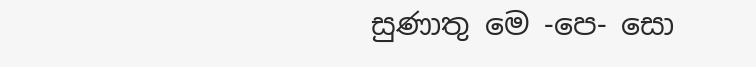සුණාතු මෙ -පෙ- සො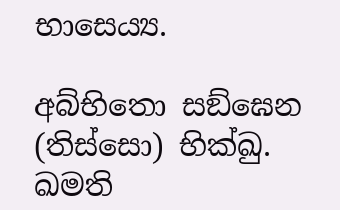භාසෙය්‍ය.

අබ්භිතො සඞ්ඝෙන (තිස්සො) භික්ඛු. ඛමති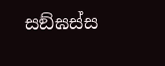සඞ්ඝස්ස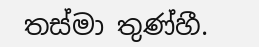තස්මා තුණ්හී.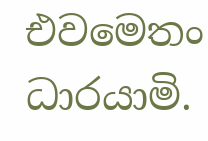එවමෙතං ධාරයාමි.